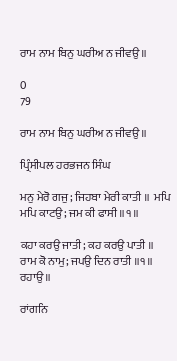ਰਾਮ ਨਾਮ ਬਿਨੁ ਘਰੀਅ ਨ ਜੀਵਉ॥

0
79

ਰਾਮ ਨਾਮ ਬਿਨੁ ਘਰੀਅ ਨ ਜੀਵਉ॥

ਪ੍ਰਿੰਸੀਪਲ ਹਰਭਜਨ ਸਿੰਘ

ਮਨੁ ਮੇਰੋ ਗਜੁ; ਜਿਹਬਾ ਮੇਰੀ ਕਾਤੀ ॥  ਮਪਿ ਮਪਿ ਕਾਟਉ; ਜਮ ਕੀ ਫਾਸੀ ॥੧॥

ਕਹਾ ਕਰਉ ਜਾਤੀ; ਕਹ ਕਰਉ ਪਾਤੀ ॥  ਰਾਮ ਕੋ ਨਾਮੁ; ਜਪਉ ਦਿਨ ਰਾਤੀ ॥੧॥ ਰਹਾਉ ॥

ਰਾਂਗਨਿ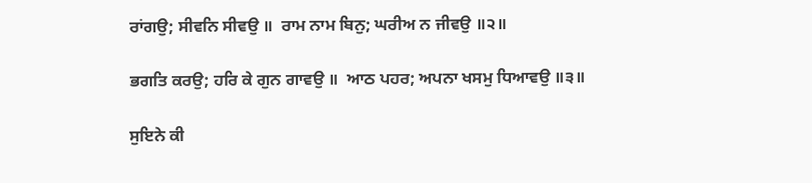ਰਾਂਗਉ; ਸੀਵਨਿ ਸੀਵਉ ॥  ਰਾਮ ਨਾਮ ਬਿਨੁ; ਘਰੀਅ ਨ ਜੀਵਉ ॥੨॥

ਭਗਤਿ ਕਰਉ; ਹਰਿ ਕੇ ਗੁਨ ਗਾਵਉ ॥  ਆਠ ਪਹਰ; ਅਪਨਾ ਖਸਮੁ ਧਿਆਵਉ ॥੩॥

ਸੁਇਨੇ ਕੀ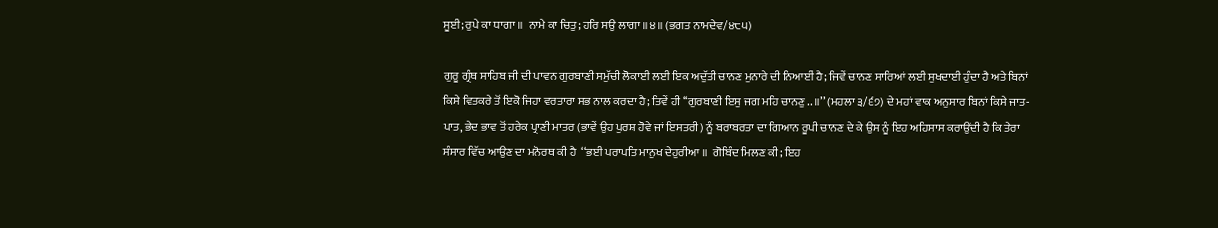ਸੂਈ; ਰੁਪੇ ਕਾ ਧਾਗਾ ॥  ਨਾਮੇ ਕਾ ਚਿਤੁ; ਹਰਿ ਸਉ ਲਾਗਾ ॥੪॥ (ਭਗਤ ਨਾਮਦੇਵ/੪੮੫)

ਗੁਰੂ ਗ੍ਰੰਥ ਸਾਹਿਬ ਜੀ ਦੀ ਪਾਵਨ ਗੁਰਬਾਣੀ ਸਮੁੱਚੀ ਲੋਕਾਈ ਲਈ ਇਕ ਅਦੁੱਤੀ ਚਾਨਣ ਮੁਨਾਰੇ ਦੀ ਨਿਆਈਂ ਹੈ; ਜਿਵੇਂ ਚਾਨਣ ਸਾਰਿਆਂ ਲਈ ਸੁਖਦਾਈ ਹੁੰਦਾ ਹੈ ਅਤੇ ਬਿਨਾਂ ਕਿਸੇ ਵਿਤਕਰੇ ਤੋਂ ਇਕੋ ਜਿਹਾ ਵਰਤਾਰਾ ਸਭ ਨਾਲ ਕਰਦਾ ਹੈ; ਤਿਵੇਂ ਹੀ ‘‘ਗੁਰਬਾਣੀ ਇਸੁ ਜਗ ਮਹਿ ਚਾਨਣੁ .. ॥’’ (ਮਹਲਾ ੩/੬੭) ਦੇ ਮਹਾਂ ਵਾਕ ਅਨੁਸਾਰ ਬਿਨਾਂ ਕਿਸੇ ਜਾਤ-ਪਾਤ, ਭੇਦ ਭਾਵ ਤੋਂ ਹਰੇਕ ਪ੍ਰਾਣੀ ਮਾਤਰ (ਭਾਵੇਂ ਉਹ ਪੁਰਸ਼ ਹੋਵੇ ਜਾਂ ਇਸਤਰੀ) ਨੂੰ ਬਰਾਬਰਤਾ ਦਾ ਗਿਆਨ ਰੂਪੀ ਚਾਨਣ ਦੇ ਕੇ ਉਸ ਨੂੰ ਇਹ ਅਹਿਸਾਸ ਕਰਾਉਂਦੀ ਹੈ ਕਿ ਤੇਰਾ ਸੰਸਾਰ ਵਿੱਚ ਆਉਣ ਦਾ ਮਨੋਰਥ ਕੀ ਹੈ  ‘‘ਭਈ ਪਰਾਪਤਿ ਮਾਨੁਖ ਦੇਹੁਰੀਆ ॥  ਗੋਬਿੰਦ ਮਿਲਣ ਕੀ; ਇਹ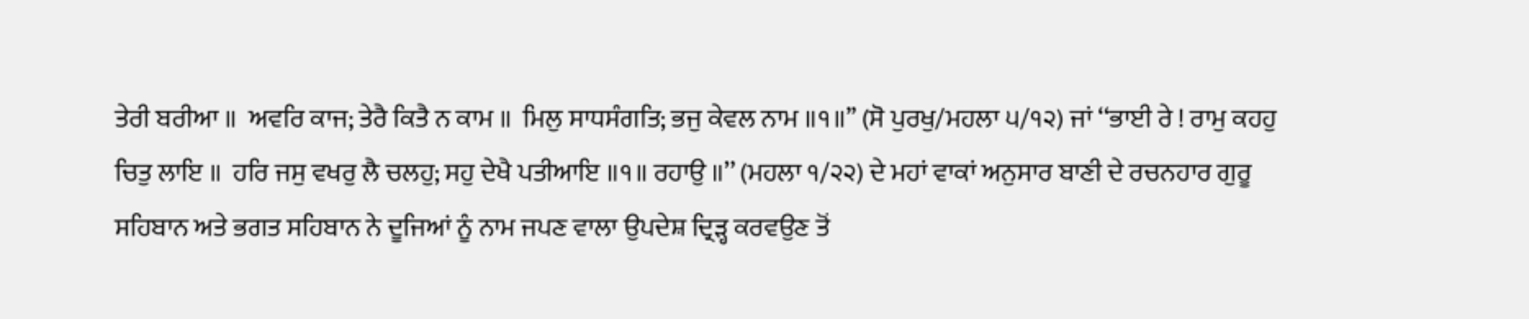ਤੇਰੀ ਬਰੀਆ ॥  ਅਵਰਿ ਕਾਜ; ਤੇਰੈ ਕਿਤੈ ਨ ਕਾਮ ॥  ਮਿਲੁ ਸਾਧਸੰਗਤਿ; ਭਜੁ ਕੇਵਲ ਨਾਮ ॥੧॥’’ (ਸੋ ਪੁਰਖੁ/ਮਹਲਾ ੫/੧੨) ਜਾਂ ‘‘ਭਾਈ ਰੇ ! ਰਾਮੁ ਕਹਹੁ ਚਿਤੁ ਲਾਇ ॥  ਹਰਿ ਜਸੁ ਵਖਰੁ ਲੈ ਚਲਹੁ; ਸਹੁ ਦੇਖੈ ਪਤੀਆਇ ॥੧॥ ਰਹਾਉ ॥’’ (ਮਹਲਾ ੧/੨੨) ਦੇ ਮਹਾਂ ਵਾਕਾਂ ਅਨੁਸਾਰ ਬਾਣੀ ਦੇ ਰਚਨਹਾਰ ਗੁਰੂ ਸਹਿਬਾਨ ਅਤੇ ਭਗਤ ਸਹਿਬਾਨ ਨੇ ਦੂਜਿਆਂ ਨੂੰ ਨਾਮ ਜਪਣ ਵਾਲਾ ਉਪਦੇਸ਼ ਦ੍ਰਿੜ੍ਹ ਕਰਵਉਣ ਤੋਂ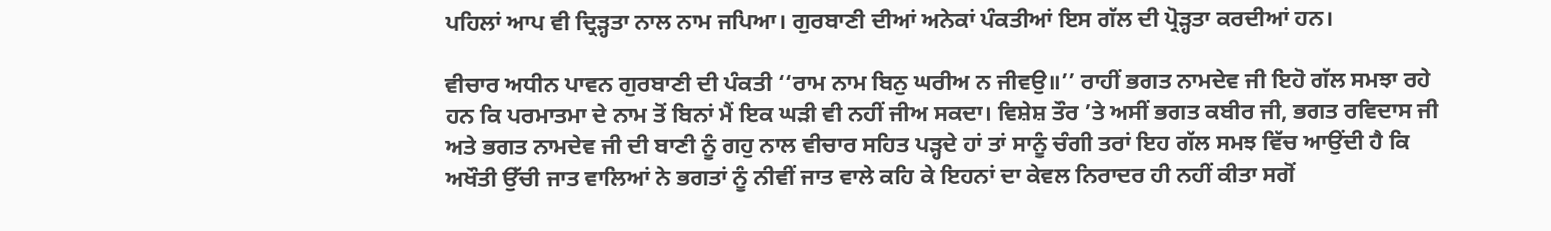ਪਹਿਲਾਂ ਆਪ ਵੀ ਦ੍ਰਿੜ੍ਹਤਾ ਨਾਲ ਨਾਮ ਜਪਿਆ। ਗੁਰਬਾਣੀ ਦੀਆਂ ਅਨੇਕਾਂ ਪੰਕਤੀਆਂ ਇਸ ਗੱਲ ਦੀ ਪ੍ਰੋੜ੍ਹਤਾ ਕਰਦੀਆਂ ਹਨ।

ਵੀਚਾਰ ਅਧੀਨ ਪਾਵਨ ਗੁਰਬਾਣੀ ਦੀ ਪੰਕਤੀ ‘‘ਰਾਮ ਨਾਮ ਬਿਨੁ ਘਰੀਅ ਨ ਜੀਵਉ॥’’ ਰਾਹੀਂ ਭਗਤ ਨਾਮਦੇਵ ਜੀ ਇਹੋ ਗੱਲ ਸਮਝਾ ਰਹੇ ਹਨ ਕਿ ਪਰਮਾਤਮਾ ਦੇ ਨਾਮ ਤੋਂ ਬਿਨਾਂ ਮੈਂ ਇਕ ਘੜੀ ਵੀ ਨਹੀਂ ਜੀਅ ਸਕਦਾ। ਵਿਸ਼ੇਸ਼ ਤੌਰ ’ਤੇ ਅਸੀਂ ਭਗਤ ਕਬੀਰ ਜੀ, ਭਗਤ ਰਵਿਦਾਸ ਜੀ ਅਤੇ ਭਗਤ ਨਾਮਦੇਵ ਜੀ ਦੀ ਬਾਣੀ ਨੂੰ ਗਹੁ ਨਾਲ ਵੀਚਾਰ ਸਹਿਤ ਪੜ੍ਹਦੇ ਹਾਂ ਤਾਂ ਸਾਨੂੰ ਚੰਗੀ ਤਰਾਂ ਇਹ ਗੱਲ ਸਮਝ ਵਿੱਚ ਆਉਂਦੀ ਹੈ ਕਿ ਅਖੌਤੀ ਉੱਚੀ ਜਾਤ ਵਾਲਿਆਂ ਨੇ ਭਗਤਾਂ ਨੂੰ ਨੀਵੀਂ ਜਾਤ ਵਾਲੇ ਕਹਿ ਕੇ ਇਹਨਾਂ ਦਾ ਕੇਵਲ ਨਿਰਾਦਰ ਹੀ ਨਹੀਂ ਕੀਤਾ ਸਗੋਂ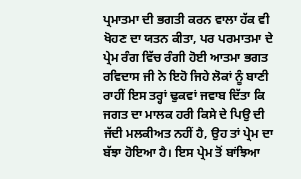ਪ੍ਰਮਾਤਮਾ ਦੀ ਭਗਤੀ ਕਰਨ ਵਾਲਾ ਹੱਕ ਵੀ ਖੋਹਣ ਦਾ ਯਤਨ ਕੀਤਾ, ਪਰ ਪਰਮਾਤਮਾ ਦੇ ਪ੍ਰੇਮ ਰੰਗ ਵਿੱਚ ਰੰਗੀ ਹੋਈ ਆਤਮਾ ਭਗਤ ਰਵਿਦਾਸ ਜੀ ਨੇ ਇਹੋ ਜਿਹੇ ਲੋਕਾਂ ਨੂੰ ਬਾਣੀ ਰਾਹੀਂ ਇਸ ਤਰ੍ਹਾਂ ਢੁਕਵਾਂ ਜਵਾਬ ਦਿੱਤਾ ਕਿ ਜਗਤ ਦਾ ਮਾਲਕ ਹਰੀ ਕਿਸੇ ਦੇ ਪਿਉ ਦੀ ਜੱਦੀ ਮਲਕੀਅਤ ਨਹੀਂ ਹੈ, ਉਹ ਤਾਂ ਪ੍ਰੇਮ ਦਾ ਬੱਝਾ ਹੋਇਆ ਹੈ। ਇਸ ਪ੍ਰੇਮ ਤੋਂ ਬਾਂਝਿਆ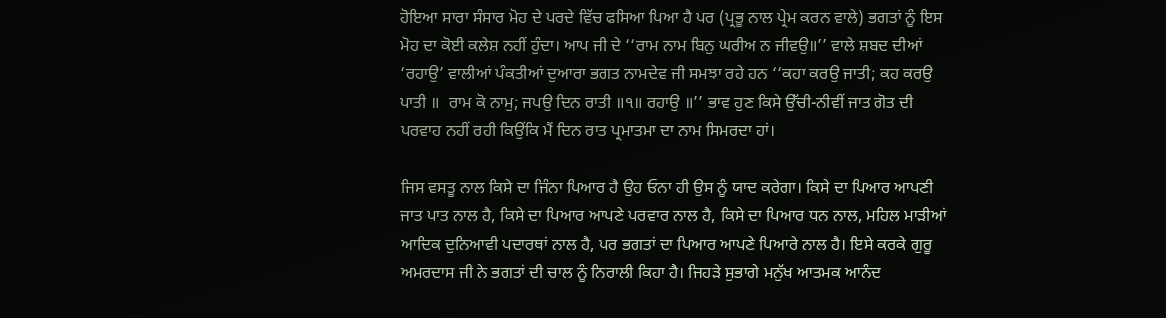ਹੋਇਆ ਸਾਰਾ ਸੰਸਾਰ ਮੋਹ ਦੇ ਪਰਦੇ ਵਿੱਚ ਫਸਿਆ ਪਿਆ ਹੈ ਪਰ (ਪ੍ਰਭੂ ਨਾਲ ਪ੍ਰੇਮ ਕਰਨ ਵਾਲੇ) ਭਗਤਾਂ ਨੂੰ ਇਸ ਮੋਹ ਦਾ ਕੋਈ ਕਲੇਸ਼ ਨਹੀਂ ਹੁੰਦਾ। ਆਪ ਜੀ ਦੇ ‘‘ਰਾਮ ਨਾਮ ਬਿਨੁ ਘਰੀਅ ਨ ਜੀਵਉ॥’’ ਵਾਲੇ ਸ਼ਬਦ ਦੀਆਂ ‘ਰਹਾਉ’ ਵਾਲੀਆਂ ਪੰਕਤੀਆਂ ਦੁਆਰਾ ਭਗਤ ਨਾਮਦੇਵ ਜੀ ਸਮਝਾ ਰਹੇ ਹਨ ‘‘ਕਹਾ ਕਰਉ ਜਾਤੀ; ਕਹ ਕਰਉ ਪਾਤੀ ॥  ਰਾਮ ਕੋ ਨਾਮੁ; ਜਪਉ ਦਿਨ ਰਾਤੀ ॥੧॥ ਰਹਾਉ ॥’’ ਭਾਵ ਹੁਣ ਕਿਸੇ ਉੱਚੀ-ਨੀਵੀਂ ਜਾਤ ਗੋਤ ਦੀ ਪਰਵਾਹ ਨਹੀਂ ਰਹੀ ਕਿਉਂਕਿ ਮੈਂ ਦਿਨ ਰਾਤ ਪ੍ਰਮਾਤਮਾ ਦਾ ਨਾਮ ਸਿਮਰਦਾ ਹਾਂ।

ਜਿਸ ਵਸਤੂ ਨਾਲ ਕਿਸੇ ਦਾ ਜਿੰਨਾ ਪਿਆਰ ਹੈ ਉਹ ਓਨਾ ਹੀ ਉਸ ਨੂੰ ਯਾਦ ਕਰੇਗਾ। ਕਿਸੇ ਦਾ ਪਿਆਰ ਆਪਣੀ ਜਾਤ ਪਾਤ ਨਾਲ ਹੈ, ਕਿਸੇ ਦਾ ਪਿਆਰ ਆਪਣੇ ਪਰਵਾਰ ਨਾਲ ਹੈ, ਕਿਸੇ ਦਾ ਪਿਆਰ ਧਨ ਨਾਲ, ਮਹਿਲ ਮਾੜੀਆਂ ਆਦਿਕ ਦੁਨਿਆਵੀ ਪਦਾਰਥਾਂ ਨਾਲ ਹੈ, ਪਰ ਭਗਤਾਂ ਦਾ ਪਿਆਰ ਆਪਣੇ ਪਿਆਰੇ ਨਾਲ ਹੈ। ਇਸੇ ਕਰਕੇ ਗੁਰੂ ਅਮਰਦਾਸ ਜੀ ਨੇ ਭਗਤਾਂ ਦੀ ਚਾਲ ਨੂੰ ਨਿਰਾਲੀ ਕਿਹਾ ਹੈ। ਜਿਹੜੇ ਸੁਭਾਗੇ ਮਨੁੱਖ ਆਤਮਕ ਆਨੰਦ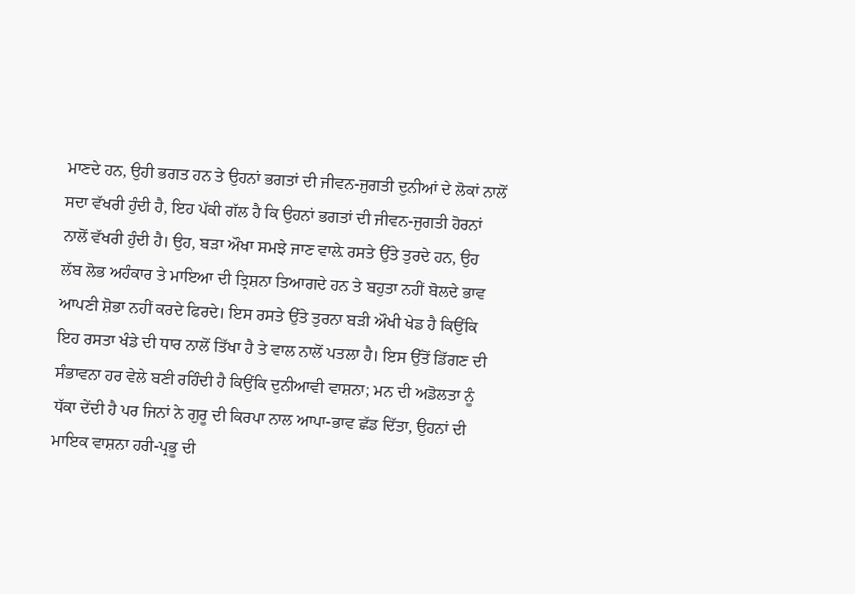ਮਾਣਦੇ ਹਨ, ਉਹੀ ਭਗਤ ਹਨ ਤੇ ਉਹਨਾਂ ਭਗਤਾਂ ਦੀ ਜੀਵਨ-ਜੁਗਤੀ ਦੁਨੀਆਂ ਦੇ ਲੋਕਾਂ ਨਾਲੋਂ ਸਦਾ ਵੱਖਰੀ ਹੁੰਦੀ ਹੈ, ਇਹ ਪੱਕੀ ਗੱਲ ਹੈ ਕਿ ਉਹਨਾਂ ਭਗਤਾਂ ਦੀ ਜੀਵਨ-ਜੁਗਤੀ ਹੋਰਨਾਂ ਨਾਲੋਂ ਵੱਖਰੀ ਹੁੰਦੀ ਹੈ। ਉਹ, ਬੜਾ ਔਖਾ ਸਮਝੇ ਜਾਣ ਵਾਲ਼ੇ ਰਸਤੇ ਉੱਤੇ ਤੁਰਦੇ ਹਨ, ਉਹ ਲੱਬ ਲੋਭ ਅਹੰਕਾਰ ਤੇ ਮਾਇਆ ਦੀ ਤ੍ਰਿਸ਼ਨਾ ਤਿਆਗਦੇ ਹਨ ਤੇ ਬਹੁਤਾ ਨਹੀਂ ਬੋਲਦੇ ਭਾਵ ਆਪਣੀ ਸ਼ੋਭਾ ਨਹੀਂ ਕਰਦੇ ਫਿਰਦੇ। ਇਸ ਰਸਤੇ ਉੱਤੇ ਤੁਰਨਾ ਬੜੀ ਔਖੀ ਖੇਡ ਹੈ ਕਿਉਂਕਿ ਇਹ ਰਸਤਾ ਖੰਡੇ ਦੀ ਧਾਰ ਨਾਲੋਂ ਤਿੱਖਾ ਹੈ ਤੇ ਵਾਲ ਨਾਲੋਂ ਪਤਲਾ ਹੈ। ਇਸ ਉੱਤੋਂ ਡਿੱਗਣ ਦੀ ਸੰਭਾਵਨਾ ਹਰ ਵੇਲੇ ਬਣੀ ਰਹਿੰਦੀ ਹੈ ਕਿਉਂਕਿ ਦੁਨੀਆਵੀ ਵਾਸ਼ਨਾ; ਮਨ ਦੀ ਅਡੋਲਤਾ ਨੂੰ ਧੱਕਾ ਦੇਂਦੀ ਹੈ ਪਰ ਜਿਨਾਂ ਨੇ ਗੁਰੂ ਦੀ ਕਿਰਪਾ ਨਾਲ ਆਪਾ-ਭਾਵ ਛੱਡ ਦਿੱਤਾ, ਉਹਨਾਂ ਦੀ ਮਾਇਕ ਵਾਸ਼ਨਾ ਹਰੀ-ਪ੍ਰਭੂ ਦੀ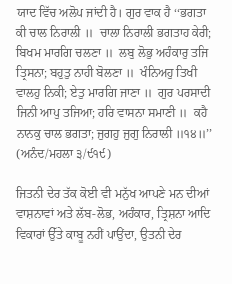ਯਾਦ ਵਿੱਚ ਅਲੋਪ ਜਾਂਦੀ ਹੈ। ਗੁਰ ਵਾਕ ਹੈ ‘‘ਭਗਤਾ ਕੀ ਚਾਲ ਨਿਰਾਲੀ ॥  ਚਾਲਾ ਨਿਰਾਲੀ ਭਗਤਾਹ ਕੇਰੀ; ਬਿਖਮ ਮਾਰਗਿ ਚਲਣਾ ॥  ਲਬੁ ਲੋਭੁ ਅਹੰਕਾਰੁ ਤਜਿ ਤ੍ਰਿਸਨਾ; ਬਹੁਤੁ ਨਾਹੀ ਬੋਲਣਾ ॥  ਖੰਨਿਅਹੁ ਤਿਖੀ ਵਾਲਹੁ ਨਿਕੀ; ਏਤੁ ਮਾਰਗਿ ਜਾਣਾ ॥  ਗੁਰ ਪਰਸਾਦੀ ਜਿਨੀ ਆਪੁ ਤਜਿਆ; ਹਰਿ ਵਾਸਨਾ ਸਮਾਣੀ ॥  ਕਹੈ ਨਾਨਕੁ ਚਾਲ ਭਗਤਾ; ਜੁਗਹੁ ਜੁਗੁ ਨਿਰਾਲੀ ॥੧੪॥’’ (ਅਨੰਦ/ਮਹਲਾ ੩/੯੧੯)

ਜਿਤਨੀ ਦੇਰ ਤੱਕ ਕੋਈ ਵੀ ਮਨੁੱਖ ਆਪਣੇ ਮਨ ਦੀਆਂ ਵਾਸ਼ਨਾਵਾਂ ਅਤੇ ਲੱਬ-ਲੋਭ, ਅਹੰਕਾਰ, ਤ੍ਰਿਸ਼ਨਾ ਆਦਿ ਵਿਕਾਰਾਂ ਉੱਤੇ ਕਾਬੂ ਨਹੀਂ ਪਾਉਂਦਾ, ਉਤਨੀ ਦੇਰ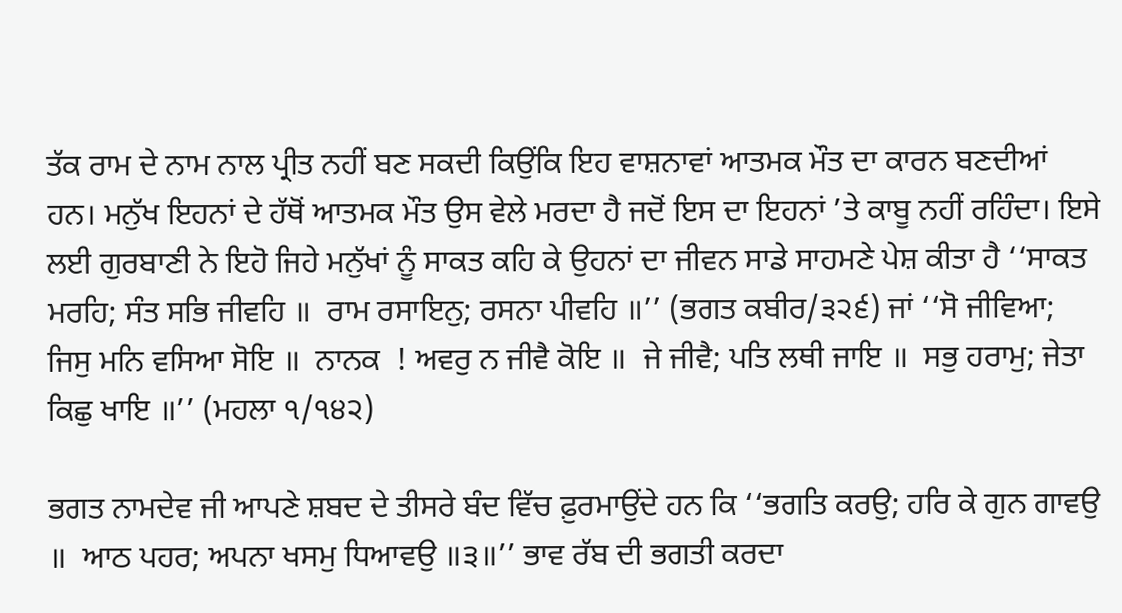ਤੱਕ ਰਾਮ ਦੇ ਨਾਮ ਨਾਲ ਪ੍ਰੀਤ ਨਹੀਂ ਬਣ ਸਕਦੀ ਕਿਉਂਕਿ ਇਹ ਵਾਸ਼ਨਾਵਾਂ ਆਤਮਕ ਮੌਤ ਦਾ ਕਾਰਨ ਬਣਦੀਆਂ ਹਨ। ਮਨੁੱਖ ਇਹਨਾਂ ਦੇ ਹੱਥੋਂ ਆਤਮਕ ਮੌਤ ਉਸ ਵੇਲੇ ਮਰਦਾ ਹੈ ਜਦੋਂ ਇਸ ਦਾ ਇਹਨਾਂ ’ਤੇ ਕਾਬੂ ਨਹੀਂ ਰਹਿੰਦਾ। ਇਸੇ ਲਈ ਗੁਰਬਾਣੀ ਨੇ ਇਹੋ ਜਿਹੇ ਮਨੁੱਖਾਂ ਨੂੰ ਸਾਕਤ ਕਹਿ ਕੇ ਉਹਨਾਂ ਦਾ ਜੀਵਨ ਸਾਡੇ ਸਾਹਮਣੇ ਪੇਸ਼ ਕੀਤਾ ਹੈ ‘‘ਸਾਕਤ ਮਰਹਿ; ਸੰਤ ਸਭਿ ਜੀਵਹਿ ॥  ਰਾਮ ਰਸਾਇਨੁ; ਰਸਨਾ ਪੀਵਹਿ ॥’’ (ਭਗਤ ਕਬੀਰ/੩੨੬) ਜਾਂ ‘‘ਸੋ ਜੀਵਿਆ; ਜਿਸੁ ਮਨਿ ਵਸਿਆ ਸੋਇ ॥  ਨਾਨਕ  ! ਅਵਰੁ ਨ ਜੀਵੈ ਕੋਇ ॥  ਜੇ ਜੀਵੈ; ਪਤਿ ਲਥੀ ਜਾਇ ॥  ਸਭੁ ਹਰਾਮੁ; ਜੇਤਾ ਕਿਛੁ ਖਾਇ ॥’’ (ਮਹਲਾ ੧/੧੪੨)

ਭਗਤ ਨਾਮਦੇਵ ਜੀ ਆਪਣੇ ਸ਼ਬਦ ਦੇ ਤੀਸਰੇ ਬੰਦ ਵਿੱਚ ਫ਼ੁਰਮਾਉਂਦੇ ਹਨ ਕਿ ‘‘ਭਗਤਿ ਕਰਉ; ਹਰਿ ਕੇ ਗੁਨ ਗਾਵਉ ॥  ਆਠ ਪਹਰ; ਅਪਨਾ ਖਸਮੁ ਧਿਆਵਉ ॥੩॥’’ ਭਾਵ ਰੱਬ ਦੀ ਭਗਤੀ ਕਰਦਾ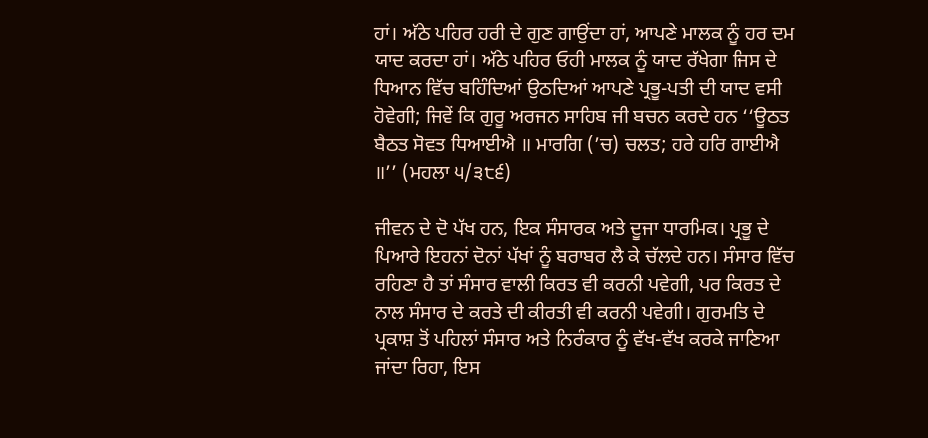ਹਾਂ। ਅੱਠੇ ਪਹਿਰ ਹਰੀ ਦੇ ਗੁਣ ਗਾਉਂਦਾ ਹਾਂ, ਆਪਣੇ ਮਾਲਕ ਨੂੰ ਹਰ ਦਮ ਯਾਦ ਕਰਦਾ ਹਾਂ। ਅੱਠੇ ਪਹਿਰ ਓਹੀ ਮਾਲਕ ਨੂੰ ਯਾਦ ਰੱਖੇਗਾ ਜਿਸ ਦੇ ਧਿਆਨ ਵਿੱਚ ਬਹਿੰਦਿਆਂ ਉਠਦਿਆਂ ਆਪਣੇ ਪ੍ਰਭੂ-ਪਤੀ ਦੀ ਯਾਦ ਵਸੀ ਹੋਵੇਗੀ; ਜਿਵੇਂ ਕਿ ਗੁਰੂ ਅਰਜਨ ਸਾਹਿਬ ਜੀ ਬਚਨ ਕਰਦੇ ਹਨ ‘‘ਊਠਤ ਬੈਠਤ ਸੋਵਤ ਧਿਆਈਐ ॥ ਮਾਰਗਿ (’ਚ) ਚਲਤ; ਹਰੇ ਹਰਿ ਗਾਈਐ ॥’’ (ਮਹਲਾ ੫/੩੮੬)

ਜੀਵਨ ਦੇ ਦੋ ਪੱਖ ਹਨ, ਇਕ ਸੰਸਾਰਕ ਅਤੇ ਦੂਜਾ ਧਾਰਮਿਕ। ਪ੍ਰਭੂ ਦੇ ਪਿਆਰੇ ਇਹਨਾਂ ਦੋਨਾਂ ਪੱਖਾਂ ਨੂੰ ਬਰਾਬਰ ਲੈ ਕੇ ਚੱਲਦੇ ਹਨ। ਸੰਸਾਰ ਵਿੱਚ ਰਹਿਣਾ ਹੈ ਤਾਂ ਸੰਸਾਰ ਵਾਲੀ ਕਿਰਤ ਵੀ ਕਰਨੀ ਪਵੇਗੀ, ਪਰ ਕਿਰਤ ਦੇ ਨਾਲ ਸੰਸਾਰ ਦੇ ਕਰਤੇ ਦੀ ਕੀਰਤੀ ਵੀ ਕਰਨੀ ਪਵੇਗੀ। ਗੁਰਮਤਿ ਦੇ ਪ੍ਰਕਾਸ਼ ਤੋਂ ਪਹਿਲਾਂ ਸੰਸਾਰ ਅਤੇ ਨਿਰੰਕਾਰ ਨੂੰ ਵੱਖ-ਵੱਖ ਕਰਕੇ ਜਾਣਿਆ ਜਾਂਦਾ ਰਿਹਾ, ਇਸ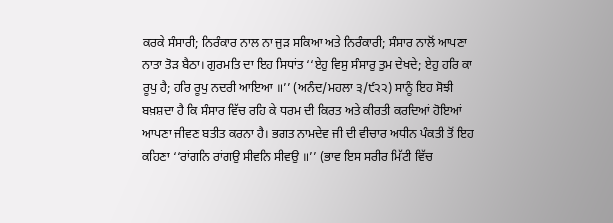ਕਰਕੇ ਸੰਸਾਰੀ; ਨਿਰੰਕਾਰ ਨਾਲ ਨਾ ਜੁੜ ਸਕਿਆ ਅਤੇ ਨਿਰੰਕਾਰੀ; ਸੰਸਾਰ ਨਾਲੋਂ ਆਪਣਾ ਨਾਤਾ ਤੋੜ ਬੈਠਾ। ਗੁਰਮਤਿ ਦਾ ਇਹ ਸਿਧਾਂਤ ‘‘ਏਹੁ ਵਿਸੁ ਸੰਸਾਰੁ ਤੁਮ ਦੇਖਦੇ; ਏਹੁ ਹਰਿ ਕਾ ਰੂਪੁ ਹੈ; ਹਰਿ ਰੂਪੁ ਨਦਰੀ ਆਇਆ ॥’’ (ਅਨੰਦ/ਮਹਲਾ ੩/੯੨੨) ਸਾਨੂੰ ਇਹ ਸੋਝੀ ਬਖ਼ਸ਼ਦਾ ਹੈ ਕਿ ਸੰਸਾਰ ਵਿੱਚ ਰਹਿ ਕੇ ਧਰਮ ਦੀ ਕਿਰਤ ਅਤੇ ਕੀਰਤੀ ਕਰਦਿਆਂ ਹੋਇਆਂ ਆਪਣਾ ਜੀਵਣ ਬਤੀਤ ਕਰਨਾ ਹੈ। ਭਗਤ ਨਾਮਦੇਵ ਜੀ ਦੀ ਵੀਚਾਰ ਅਧੀਨ ਪੰਕਤੀ ਤੋਂ ਇਹ ਕਹਿਣਾ ‘‘ਰਾਂਗਨਿ ਰਾਂਗਉ ਸੀਵਨਿ ਸੀਵਉ ॥’’ (ਭਾਵ ਇਸ ਸਰੀਰ ਮਿੱਟੀ ਵਿੱਚ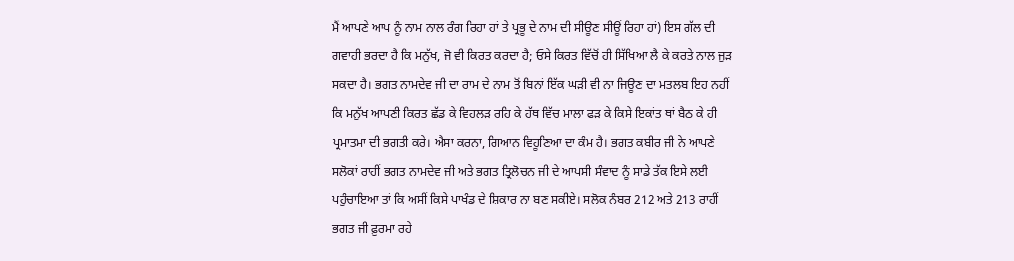ਮੈਂ ਆਪਣੇ ਆਪ ਨੂੰ ਨਾਮ ਨਾਲ ਰੰਗ ਰਿਹਾ ਹਾਂ ਤੇ ਪ੍ਰਭੂ ਦੇ ਨਾਮ ਦੀ ਸੀਊਣ ਸੀਊਂ ਰਿਹਾ ਹਾਂ) ਇਸ ਗੱਲ ਦੀ ਗਵਾਹੀ ਭਰਦਾ ਹੈ ਕਿ ਮਨੁੱਖ, ਜੋ ਵੀ ਕਿਰਤ ਕਰਦਾ ਹੈ; ਓਸੇ ਕਿਰਤ ਵਿੱਚੋਂ ਹੀ ਸਿੱਖਿਆ ਲੈ ਕੇ ਕਰਤੇ ਨਾਲ ਜੁੜ ਸਕਦਾ ਹੈ। ਭਗਤ ਨਾਮਦੇਵ ਜੀ ਦਾ ਰਾਮ ਦੇ ਨਾਮ ਤੋਂ ਬਿਨਾਂ ਇੱਕ ਘੜੀ ਵੀ ਨਾ ਜਿਊਣ ਦਾ ਮਤਲਬ ਇਹ ਨਹੀਂ ਕਿ ਮਨੁੱਖ ਆਪਣੀ ਕਿਰਤ ਛੱਡ ਕੇ ਵਿਹਲੜ ਰਹਿ ਕੇ ਹੱਥ ਵਿੱਚ ਮਾਲਾ ਫੜ ਕੇ ਕਿਸੇ ਇਕਾਂਤ ਥਾਂ ਬੈਠ ਕੇ ਹੀ ਪ੍ਰਮਾਤਮਾ ਦੀ ਭਗਤੀ ਕਰੇ। ਐਸਾ ਕਰਨਾ, ਗਿਆਨ ਵਿਹੂਣਿਆ ਦਾ ਕੰਮ ਹੈ। ਭਗਤ ਕਬੀਰ ਜੀ ਨੇ ਆਪਣੇ ਸਲੋਕਾਂ ਰਾਹੀਂ ਭਗਤ ਨਾਮਦੇਵ ਜੀ ਅਤੇ ਭਗਤ ਤ੍ਰਿਲੋਚਨ ਜੀ ਦੇ ਆਪਸੀ ਸੰਵਾਦ ਨੂੰ ਸਾਡੇ ਤੱਕ ਇਸੇ ਲਈ ਪਹੁੰਚਾਇਆ ਤਾਂ ਕਿ ਅਸੀਂ ਕਿਸੇ ਪਾਖੰਡ ਦੇ ਸ਼ਿਕਾਰ ਨਾ ਬਣ ਸਕੀਏ। ਸਲੋਕ ਨੰਬਰ 212 ਅਤੇ 213 ਰਾਹੀਂ ਭਗਤ ਜੀ ਫ਼ੁਰਮਾ ਰਹੇ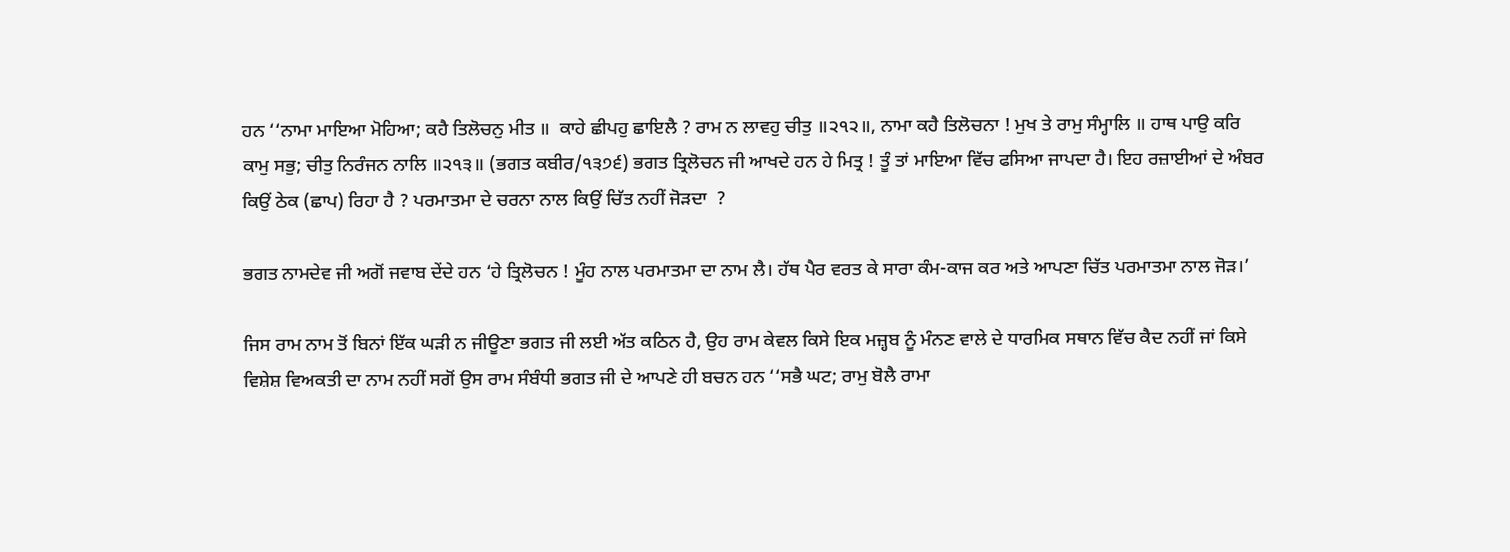ਹਨ ‘‘ਨਾਮਾ ਮਾਇਆ ਮੋਹਿਆ; ਕਹੈ ਤਿਲੋਚਨੁ ਮੀਤ ॥  ਕਾਹੇ ਛੀਪਹੁ ਛਾਇਲੈ ? ਰਾਮ ਨ ਲਾਵਹੁ ਚੀਤੁ ॥੨੧੨॥, ਨਾਮਾ ਕਹੈ ਤਿਲੋਚਨਾ ! ਮੁਖ ਤੇ ਰਾਮੁ ਸੰਮ੍ਹਾਲਿ ॥ ਹਾਥ ਪਾਉ ਕਰਿ ਕਾਮੁ ਸਭੁ; ਚੀਤੁ ਨਿਰੰਜਨ ਨਾਲਿ ॥੨੧੩॥ (ਭਗਤ ਕਬੀਰ/੧੩੭੬) ਭਗਤ ਤ੍ਰਿਲੋਚਨ ਜੀ ਆਖਦੇ ਹਨ ਹੇ ਮਿਤ੍ਰ ! ਤੂੰ ਤਾਂ ਮਾਇਆ ਵਿੱਚ ਫਸਿਆ ਜਾਪਦਾ ਹੈ। ਇਹ ਰਜ਼ਾਈਆਂ ਦੇ ਅੰਬਰ ਕਿਉਂ ਠੇਕ (ਛਾਪ) ਰਿਹਾ ਹੈ ? ਪਰਮਾਤਮਾ ਦੇ ਚਰਨਾ ਨਾਲ ਕਿਉਂ ਚਿੱਤ ਨਹੀਂ ਜੋੜਦਾ  ?

ਭਗਤ ਨਾਮਦੇਵ ਜੀ ਅਗੋਂ ਜਵਾਬ ਦੇਂਦੇ ਹਨ ‘ਹੇ ਤ੍ਰਿਲੋਚਨ ! ਮੂੰਹ ਨਾਲ ਪਰਮਾਤਮਾ ਦਾ ਨਾਮ ਲੈ। ਹੱਥ ਪੈਰ ਵਰਤ ਕੇ ਸਾਰਾ ਕੰਮ-ਕਾਜ ਕਰ ਅਤੇ ਆਪਣਾ ਚਿੱਤ ਪਰਮਾਤਮਾ ਨਾਲ ਜੋੜ।’

ਜਿਸ ਰਾਮ ਨਾਮ ਤੋਂ ਬਿਨਾਂ ਇੱਕ ਘੜੀ ਨ ਜੀਊਣਾ ਭਗਤ ਜੀ ਲਈ ਅੱਤ ਕਠਿਨ ਹੈ, ਉਹ ਰਾਮ ਕੇਵਲ ਕਿਸੇ ਇਕ ਮਜ਼੍ਹਬ ਨੂੰ ਮੰਨਣ ਵਾਲੇ ਦੇ ਧਾਰਮਿਕ ਸਥਾਨ ਵਿੱਚ ਕੈਦ ਨਹੀਂ ਜਾਂ ਕਿਸੇ ਵਿਸ਼ੇਸ਼ ਵਿਅਕਤੀ ਦਾ ਨਾਮ ਨਹੀਂ ਸਗੋਂ ਉਸ ਰਾਮ ਸੰਬੰਧੀ ਭਗਤ ਜੀ ਦੇ ਆਪਣੇ ਹੀ ਬਚਨ ਹਨ ‘‘ਸਭੈ ਘਟ; ਰਾਮੁ ਬੋਲੈ ਰਾਮਾ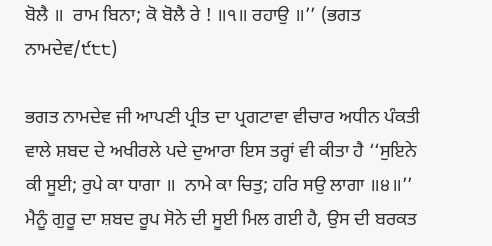ਬੋਲੈ ॥  ਰਾਮ ਬਿਨਾ; ਕੋ ਬੋਲੈ ਰੇ ! ॥੧॥ ਰਹਾਉ ॥’’ (ਭਗਤ ਨਾਮਦੇਵ/੯੮੮)

ਭਗਤ ਨਾਮਦੇਵ ਜੀ ਆਪਣੀ ਪ੍ਰੀਤ ਦਾ ਪ੍ਰਗਟਾਵਾ ਵੀਚਾਰ ਅਧੀਨ ਪੰਕਤੀ ਵਾਲੇ ਸ਼ਬਦ ਦੇ ਅਖੀਰਲੇ ਪਦੇ ਦੁਆਰਾ ਇਸ ਤਰ੍ਹਾਂ ਵੀ ਕੀਤਾ ਹੈ ‘‘ਸੁਇਨੇ ਕੀ ਸੂਈ; ਰੁਪੇ ਕਾ ਧਾਗਾ ॥  ਨਾਮੇ ਕਾ ਚਿਤੁ; ਹਰਿ ਸਉ ਲਾਗਾ ॥੪॥’’ ਮੈਨੂੰ ਗੁਰੂ ਦਾ ਸ਼ਬਦ ਰੂਪ ਸੋਨੇ ਦੀ ਸੂਈ ਮਿਲ ਗਈ ਹੈ, ਉਸ ਦੀ ਬਰਕਤ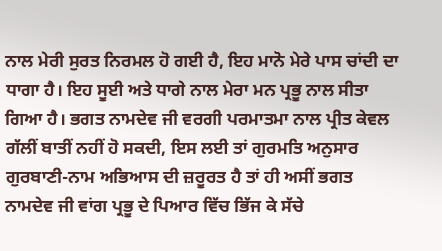ਨਾਲ ਮੇਰੀ ਸੁਰਤ ਨਿਰਮਲ ਹੋ ਗਈ ਹੈ, ਇਹ ਮਾਨੋ ਮੇਰੇ ਪਾਸ ਚਾਂਦੀ ਦਾ ਧਾਗਾ ਹੈ। ਇਹ ਸੂਈ ਅਤੇ ਧਾਗੇ ਨਾਲ ਮੇਰਾ ਮਨ ਪ੍ਰਭੂ ਨਾਲ ਸੀਤਾ ਗਿਆ ਹੈ। ਭਗਤ ਨਾਮਦੇਵ ਜੀ ਵਰਗੀ ਪਰਮਾਤਮਾ ਨਾਲ ਪ੍ਰੀਤ ਕੇਵਲ ਗੱਲੀਂ ਬਾਤੀਂ ਨਹੀਂ ਹੋ ਸਕਦੀ, ਇਸ ਲਈ ਤਾਂ ਗੁਰਮਤਿ ਅਨੁਸਾਰ ਗੁਰਬਾਣੀ-ਨਾਮ ਅਭਿਆਸ ਦੀ ਜ਼ਰੂਰਤ ਹੈ ਤਾਂ ਹੀ ਅਸੀਂ ਭਗਤ ਨਾਮਦੇਵ ਜੀ ਵਾਂਗ ਪ੍ਰਭੂ ਦੇ ਪਿਆਰ ਵਿੱਚ ਭਿੱਜ ਕੇ ਸੱਚੇ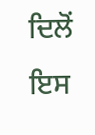ਦਿਲੋਂ ਇਸ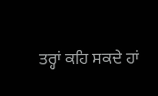ਤਰ੍ਹਾਂ ਕਹਿ ਸਕਦੇ ਹਾਂ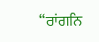‘‘ਰਾਂਗਨਿ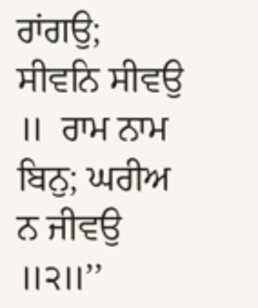ਰਾਂਗਉ; ਸੀਵਨਿ ਸੀਵਉ ॥  ਰਾਮ ਨਾਮ ਬਿਨੁ; ਘਰੀਅ ਨ ਜੀਵਉ ॥੨॥’’